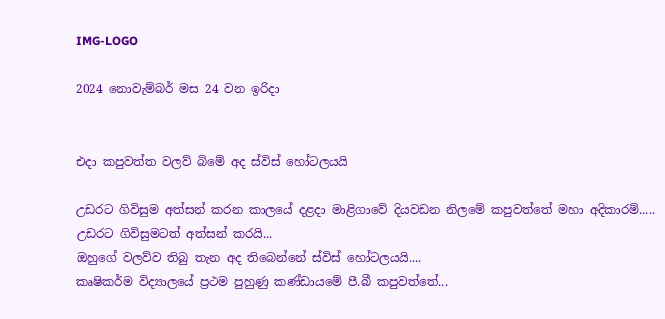IMG-LOGO

2024 නොවැම්බර් මස 24 වන ඉරිදා


එදා කපුවත්ත වලව් බිමේ අද ස්විස් හෝටලයයි

උඩරට ගිවිසුම අත්සන් කරන කාලයේ දළදා මාළිගාවේ දියවඩන නිලමේ කපුවත්තේ මහා අදිකාරම්.....
උඩරට ගිවිසුමටත් අත්සන් කරයි...
ඔහුගේ වලව්ව තිබු තැන අද තිබෙන්නේ ස්විස් හෝටලයයි....
කෘෂිකර්ම විද්‍යාලයේ ප්‍රථම පුහුණු කණ්ඩායමේ පී.බී කපුවත්තේ...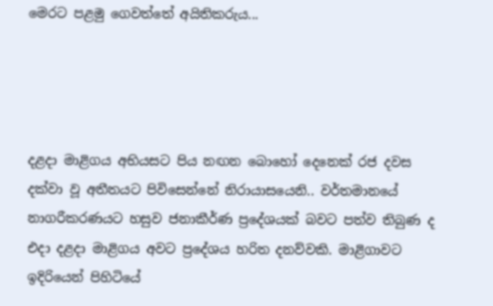මෙරට පළමු ගෙවත්තේ අයිතිකරුය...




දළදා මාළිගය අභියසට පිය නඟන බොහෝ දෙනෙක් රජ දවස දක්වා වූ අතීතයට පිවිසෙන්නේ නිරායාසයෙනි.. වර්තමානයේ නාගරීකරණයට හසුව ජනාකීර්ණ ප්‍රදේශයක් බවට පත්ව තිබුණ ද එදා දළදා මාළිගය අවට ප්‍රදේශය හරිත දනව්වකි. මාළිගාවට ඉදිරියෙන් පිහිටියේ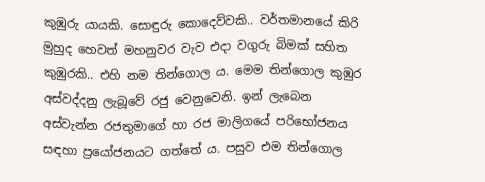කුඹුරු යායකි. සොඳුරු කොදෙව්වකි.. වර්තමානයේ කිරි මුහුද හෙවත් මහනුවර වැව එදා වගුරු බිමක් සහිත කුඹුරකි.. එහි නම තින්ගොල ය. මෙම තින්ගොල කුඹුර අස්වද්දනු ලැබූවේ රජු වෙනුවෙනි. ඉන් ලැබෙන අස්වැන්න රජතුමාගේ හා රජ මාලිගයේ පරිභෝජනය සඳහා ප්‍රයෝජනයට ගත්තේ ය. පසුව එම තින්ගොල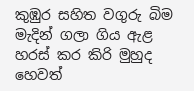කුඹුර සහිත වගුරු බිම මැදින් ගලා ගිය ඇළ හරස් කර කිරි මුහුද හෙවත්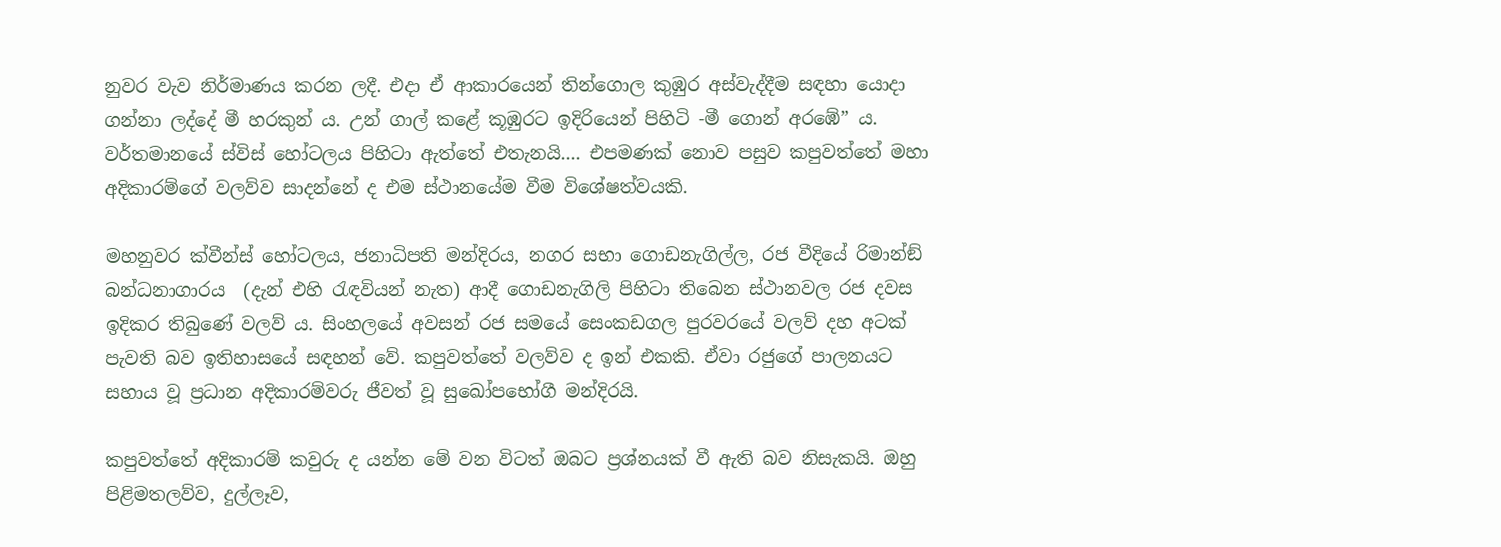නුවර වැව නිර්මාණය කරන ලදී. එදා ඒ ආකාරයෙන් තින්ගොල කුඹුර අස්වැද්දීම සඳහා යොදා ගන්නා ලද්දේ මී හරකුන් ය. උන් ගාල් කළේ කූඹුරට ඉදිරියෙන් පිහිටි -මී ගොන් අරඹේ” ය. වර්තමානයේ ස්විස් හෝටලය පිහිටා ඇත්තේ එතැනයි.... එපමණක් නොව පසුව කපුවත්තේ මහා අදිකාරම්ගේ වලව්ව සාදන්නේ ද එම ස්ථානයේම වීම විශේෂත්වයකි.

මහනුවර ක්වීන්ස් හෝටලය, ජනාධිපති මන්දිරය, නගර සභා ගොඩනැගිල්ල, රජ වීදියේ රිමාන්ඞ් බන්ධනාගාරය  (දැන් එහි රැඳවියන් නැත) ආදී ගොඩනැගිලි පිහිටා තිබෙන ස්ථානවල රජ දවස ඉදිකර තිබුණේ වලව් ය. සිංහලයේ අවසන් රජ සමයේ සෙංකඩගල පුරවරයේ වලව් දහ අටක් පැවති බව ඉතිහාසයේ සඳහන් වේ. කපුවත්තේ වලව්ව ද ඉන් එකකි. ඒවා රජුගේ පාලනයට සහාය වූ ප්‍රධාන අදිකාරම්වරු ජීවත් වූ සුඛෝපභෝගී මන්දිරයි.

කපුවත්තේ අදිකාරම් කවුරු ද යන්න මේ වන විටත් ඔබට ප්‍රශ්නයක් වී ඇති බව නිසැකයි. ඔහු පිළිමතලව්ව, දුල්ලෑව,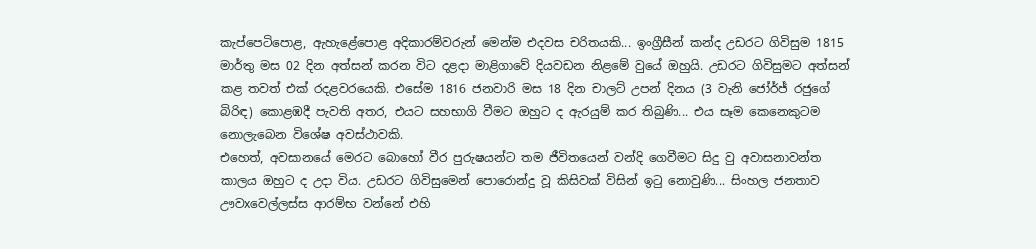කැප්පෙටිපොළ, ඇහැළේපොළ අදිකාරම්වරුන් මෙන්ම එදවස චරිතයකි... ඉංග්‍රීසීන් කන්ද උඩරට ගිවිසුම 1815 මාර්තු මස 02 දින අත්සන් කරන විට දළදා මාළිගාවේ දියවඩන නිළමේ වුයේ ඔහුයි. උඩරට ගිවිසුමට අත්සන් කළ තවත් එක් රදළවරයෙකි. එසේම 1816 ජනවාරි මස 18 දින චාලට් උපන් දිනය (3 වැනි ජෝර්ජ් රජුගේ බිරිඳ) කොළඹදී පැවති අතර, එයට සහභාගි වීමට ඔහුට ද ඇරයුම් කර තිබුණි... එය සෑම කෙනෙකුටම නොලැබෙන විශේෂ අවස්ථාවකි.
එහෙත්, අවසානයේ මෙරට බොහෝ වීර පුරුෂයන්ට තම ජීවිතයෙන් වන්දි ගෙවීමට සිදු වු අවාසනාවන්ත කාලය ඔහුට ද උදා විය. උඩරට ගිවිසුමෙන් පොරොන්දු වූ කිසිවක් විසින් ඉටු නොවුණි... සිංහල ජනතාව ඌවxවෙල්ලස්ස ආරම්භ වන්නේ එහි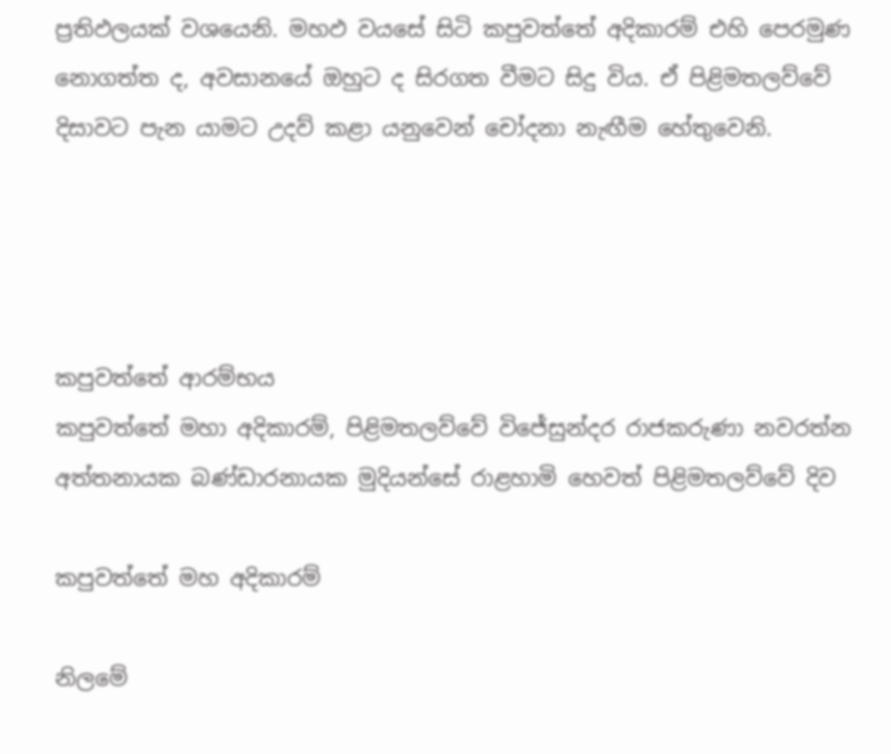ප්‍රතිඵලයක් වශයෙනි. මහඵ වයසේ සිටි කපුවත්තේ අදිකාරම් එහි පෙරමුණ නොගත්ත ද, අවසානයේ ඔහුට ද සිරගත වීමට සිදු විය. ඒ පිළිමතලව්වේ දිසාවට පැන යාමට උදව් කළා යනුවෙන් චෝදනා නැඟීම හේතුවෙනි.




කපුවත්තේ ආරම්භය
කපුවත්තේ මහා අදිකාරම්, පිළිමතලව්වේ විජේසුන්දර රාජකරුණා නවරත්න අත්තනායක බණ්ඩාරනායක මුදියන්සේ රාළහාමි හෙවත් පිළිමතලව්වේ දිව

කපුවත්තේ මහ අදිකාරම්

නිලමේ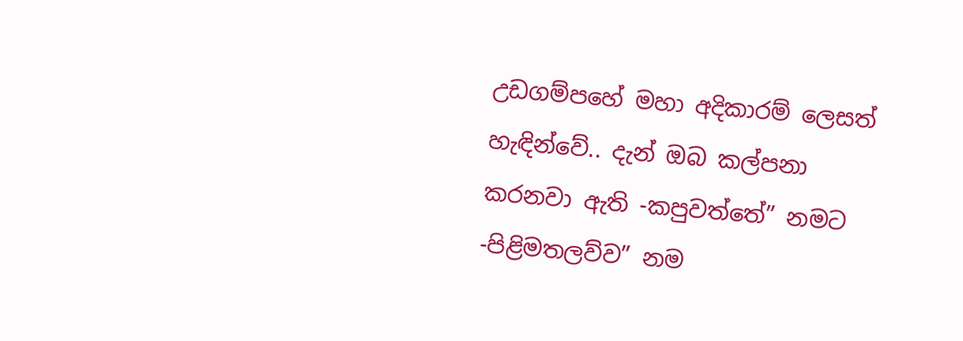උඩගම්පහේ මහා අදිකාරම් ලෙසත් හැඳින්වේ.. දැන් ඔබ කල්පනා කරනවා ඇති -කපුවත්තේ” නමට -පිළිමතලව්ව” නම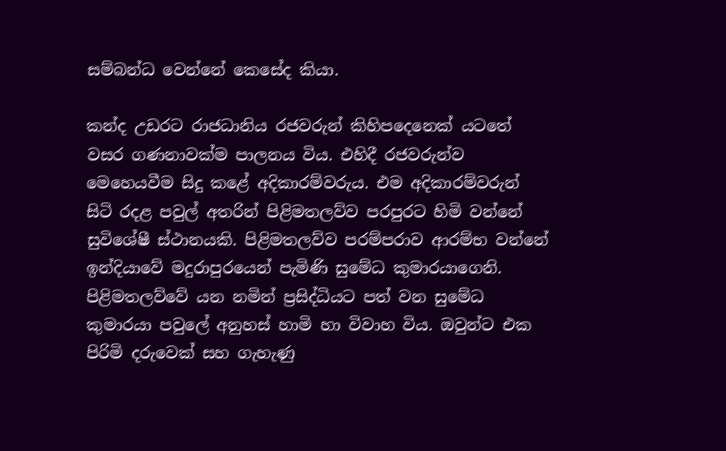සම්බන්ධ වෙන්නේ කෙසේද කියා.

කන්ද උඩරට රාජධානිය රජවරුන් කිහිපදෙනෙක් යටතේ වසර ගණනාවක්ම පාලනය විය. එහිදී රජවරුන්ව මෙහෙයවීම සිදු කළේ අදිකාරම්වරුය. එම අදිකාරම්වරුන් සිටි රදළ පවුල් අතරින් පිළිමතලව්ව පරපුරට හිමි වන්නේ සුවිශේෂී ස්ථානයකි. පිළිමතලව්ව පරම්පරාව ආරම්භ වන්නේ ඉන්දියාවේ මදුරාපුරයෙන් පැමිණි සුමේධ කුමාරයාගෙනි. පිළිමතලව්වේ යන නමින් ප්‍රසිද්ධියට පත් වන සුමේධ කුමාරයා පවුලේ අනුහස් හාමි හා විවාහ විය. ඔවුන්ට එක පිරිමි දරුවෙක් සහ ගැහැණු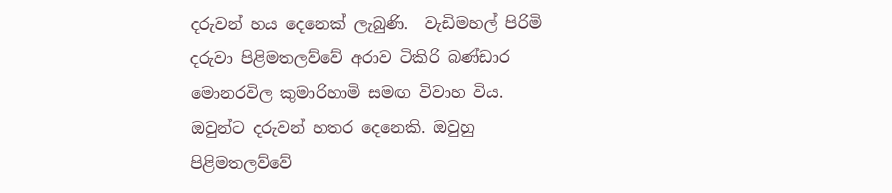දරුවන් හය දෙනෙක් ලැබුණි.  වැඩිමහල් පිරිමි දරුවා පිළිමතලව්වේ අරාව ටිකිරි බණ්ඩාර මොනරවිල කුමාරිහාමි සමඟ විවාහ විය. ඔවුන්ට දරුවන් හතර දෙනෙකි. ඔවුහු පිළිමතලව්වේ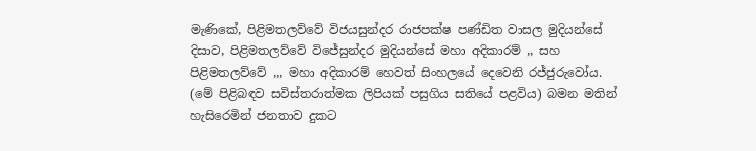මැණිකේ, පිළිමතලව්වේ විජයසුන්දර රාජපක්ෂ පණ්ඩිත වාසල මුදියන්සේ දිසාව, පිළිමතලව්වේ විජේසුන්දර මුදියන්සේ මහා අදිකාරම් ,, සහ පිළිමතලව්වේ ,,, මහා අදිකාරම් හෙවත් සිංහලයේ දෙවෙනි රජ්ජුරුවෝය. (මේ පිළිබඳව සවිස්තරාත්මක ලිපියක් පසුගිය සතියේ පළවිය) බමන මතින් හැසිරෙමින් ජනතාව දුකට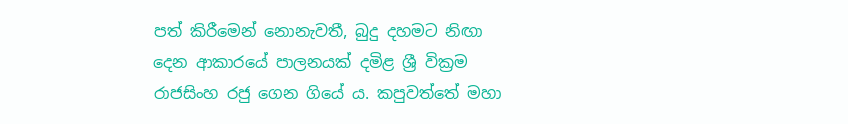පත් කිරීමෙන් නොනැවතී, බුදු දහමට නිඟා දෙන ආකාරයේ පාලනයක් දමිළ ශ්‍රී වික්‍රම රාජසිංහ රජු ගෙන ගියේ ය. කපුවත්තේ මහා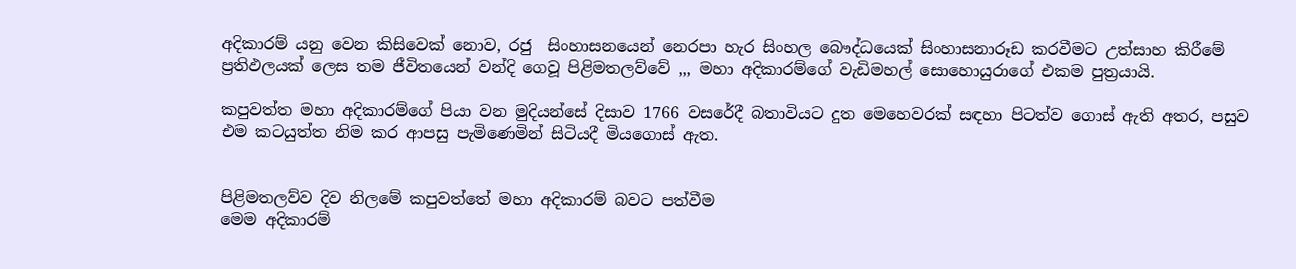අදිකාරම් යනු වෙන කිසිවෙක් නොව, රජු  සිංහාසනයෙන් නෙරපා හැර සිංහල බෞද්ධයෙක් සිංහාසනාරූඩ කරවීමට උත්සාහ කිරීමේ ප්‍රතිඵලයක් ලෙස තම ජීවිතයෙන් වන්දි ගෙවූ පිළිමතලව්වේ ,,, මහා අදිකාරම්ගේ වැඩිමහල් සොහොයුරාගේ එකම පුත්‍රයායි.

කපුවත්ත මහා අදිකාරම්ගේ පියා වන මුදියන්සේ දිසාව 1766 වසරේදී බතාවියට දුත මෙහෙවරක් සඳහා පිටත්ව ගොස් ඇති අතර, පසුව එම කටයුත්ත නිම කර ආපසු පැමිණෙමින් සිටියදී මියගොස් ඇත.


පිළිමතලව්ව දිව නිලමේ කපුවත්තේ මහා අදිකාරම් බවට පත්වීම
මෙම අදිකාරම්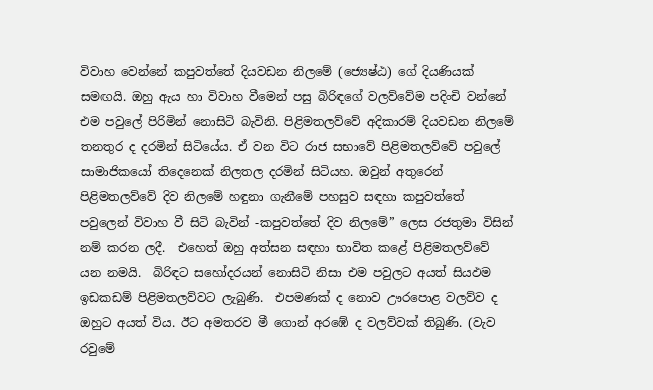විවාහ වෙන්නේ කපුවත්තේ දියවඩන නිලමේ (ජ්‍යෙෂ්ඨ) ගේ දියණියක් සමඟයි. ඔහු ඇය හා විවාහ වීමෙන් පසු බිරිඳගේ වලව්වේම පදිංචි වන්නේ එම පවුලේ පිරිමින් නොසිටි බැවිනි. පිළිමතලව්වේ අදිකාරම් දියවඩන නිලමේ තනතුර ද දරමින් සිටියේය. ඒ වන විට රාජ සභාවේ පිළිමතලව්වේ පවුලේ සාමාජිකයෝ තිදෙනෙක් නිලතල දරමින් සිටියහ. ඔවුන් අතුරෙන් පිළිමතලව්වේ දිව නිලමේ හඳුනා ගැනීමේ පහසුව සඳහා කපුවත්තේ පවුලෙන් විවාහ වී සිටි බැවින් -කපුවත්තේ දිව නිලමේ” ලෙස රජතුමා විසින් නම් කරන ලදී.  එහෙත් ඔහු අත්සන සඳහා භාවිත කළේ පිළිමතලව්වේ යන නමයි.  බිරිඳට සහෝදරයන් නොසිටි නිසා එම පවුලට අයත් සියඵම ඉඩකඩම් පිළිමතලව්වට ලැබුණි.  එපමණක් ද නොව ඌරපොළ වලව්ව ද ඔහුට අයත් විය. ඊට අමතරව මී ගොන් අරඹේ ද වලව්වක් තිබුණි. (වැව රවුමේ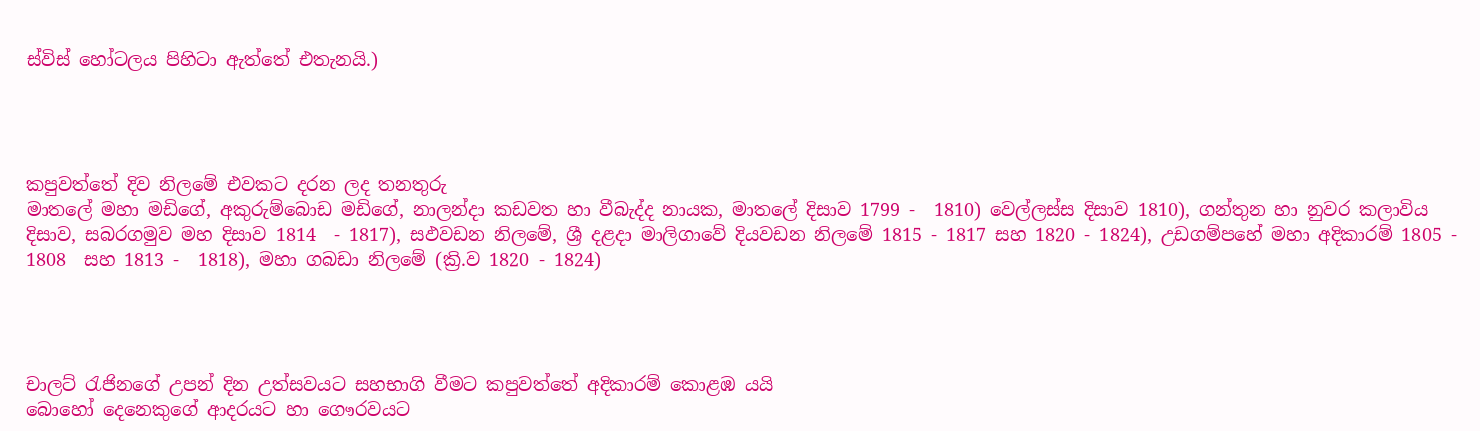ස්විස් හෝටලය පිහිටා ඇත්තේ එතැනයි.)




කපුවත්තේ දිව නිලමේ එවකට දරන ලද තනතුරු
මාතලේ මහා මඩිගේ, අකුරුම්බොඩ මඩිගේ, නාලන්දා කඩවත හා වීබැද්ද නායක, මාතලේ දිසාව 1799 -  1810) වෙල්ලස්ස දිසාව 1810), ගන්තුන හා නුවර කලාවිය දිසාව, සබරගමුව මහ දිසාව 1814  - 1817), සඵවඩන නිලමේ, ශ්‍රී දළදා මාලිගාවේ දියවඩන නිලමේ 1815 - 1817 සහ 1820 - 1824), උඩගම්පහේ මහා අදිකාරම් 1805 - 1808  සහ 1813 -  1818), මහා ගබඩා නිලමේ (ක්‍රි.ව 1820 - 1824)




චාලට් රැජිනගේ උපන් දින උත්සවයට සහභාගි වීමට කපුවත්තේ අදිකාරම් කොළඹ යයි
බොහෝ දෙනෙකුගේ ආදරයට හා ගෞරවයට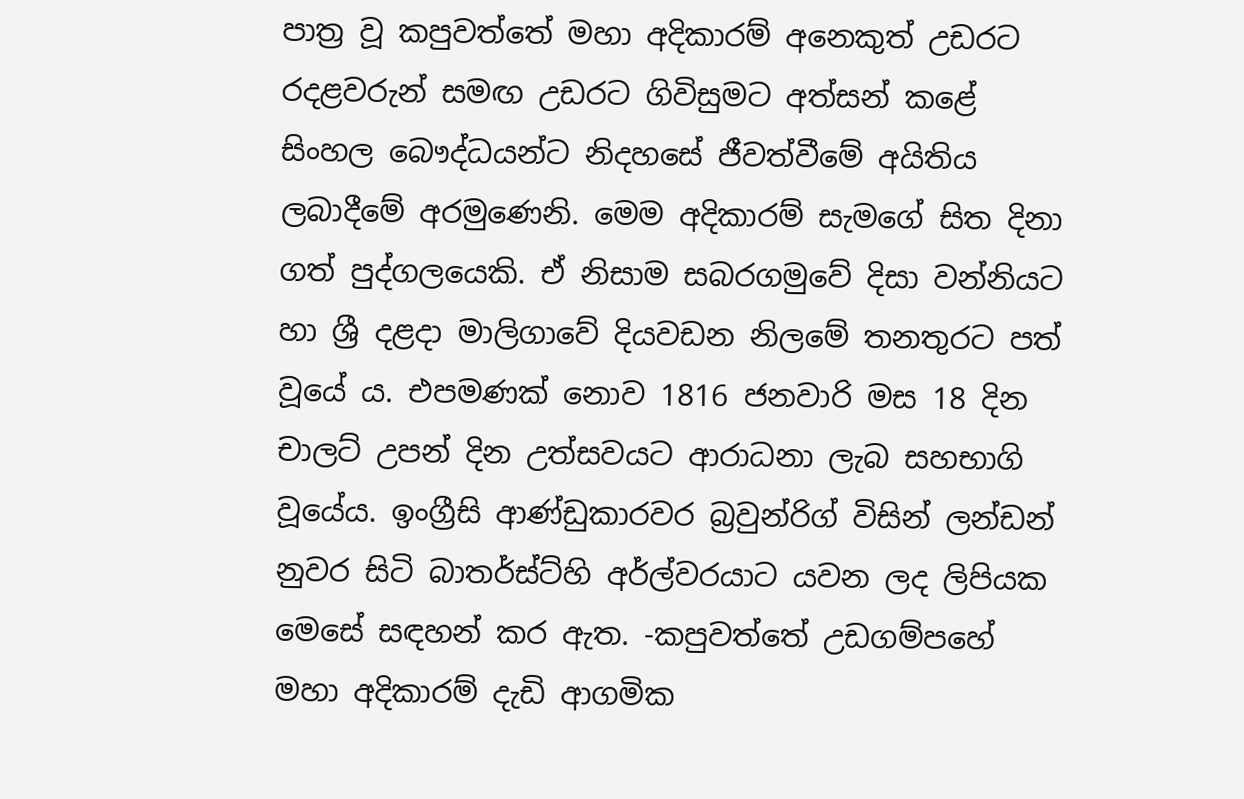පාත්‍ර වූ කපුවත්තේ මහා අදිකාරම් අනෙකුත් උඩරට රදළවරුන් සමඟ උඩරට ගිවිසුමට අත්සන් කළේ සිංහල බෞද්ධයන්ට නිදහසේ ජීවත්වීමේ අයිතිය ලබාදීමේ අරමුණෙනි. මෙම අදිකාරම් සැමගේ සිත දිනා ගත් පුද්ගලයෙකි. ඒ නිසාම සබරගමුවේ දිසා වන්නියට හා ශ්‍රී දළදා මාලිගාවේ දියවඩන නිලමේ තනතුරට පත් වූයේ ය. එපමණක් නොව 1816 ජනවාරි මස 18 දින චාලට් උපන් දින උත්සවයට ආරාධනා ලැබ සහභාගි වූයේය. ඉංග්‍රීසි ආණ්ඩුකාරවර බ්‍රවුන්රිග් විසින් ලන්ඩන් නුවර සිටි බාතර්ස්ට්හි අර්ල්වරයාට යවන ලද ලිපියක මෙසේ සඳහන් කර ඇත. -කපුවත්තේ උඩගම්පහේ මහා අදිකාරම් දැඩි ආගමික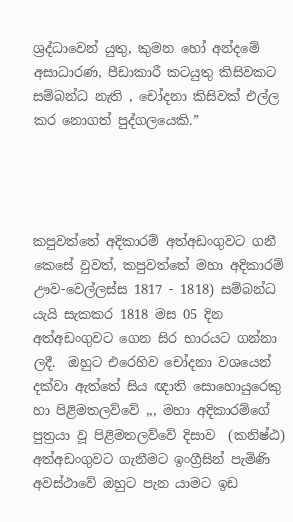ශ්‍රද්ධාවෙන් යුතු, කුමන හෝ අන්දමේ අසාධාරණ, පීඩාකාරී කටයුතු කිසිවකට සම්බන්ධ නැති , චෝදනා කිසිවක් එල්ල කර නොගත් පුද්ගලයෙකි.”




කපුවත්තේ අදිකාරම් අත්අඩංගුවට ගනී
කෙසේ වුවත්, කපුවත්තේ මහා අදිකාරම් ඌව-වෙල්ලස්ස 1817 - 1818) සම්බන්ධ යැයි සැකකර 1818 මස 05 දින අත්අඩංගුවට ගෙන සිර භාරයට ගන්නා ලදී.  ඔහුට එරෙහිව චෝදනා වශයෙන් දක්වා ඇත්තේ සිය ඥාති සොහොයුරෙකු හා පිළිමතලව්වේ ,,, මහා අදිකාරම්ගේ පුත්‍රයා වූ පිළිමතලව්වේ දිසාව  (කනිෂ්ඨ) අත්අඩංගුවට ගැනීමට ඉංග්‍රීසින් පැමිණි අවස්ථාවේ ඔහුට පැන යාමට ඉඩ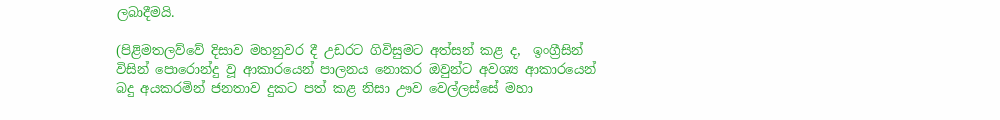ලබාදීමයි.

(පිළිමතලව්වේ දිසාව මහනුවර දී උඩරට ගිවිසුමට අත්සන් කළ ද,  ඉංග්‍රීසින් විසින් පොරොන්දු වූ ආකාරයෙන් පාලනය නොකර ඔවුන්ට අවශ්‍ය ආකාරයෙන් බදු අයකරමින් ජනතාව දුකට පත් කළ නිසා ඌව වෙල්ලස්සේ මහා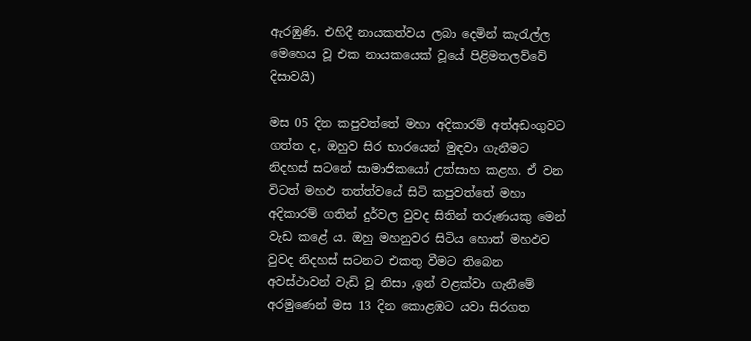ඇරඹුණි. එහිදී නායකත්වය ලබා දෙමින් කැරැල්ල මෙහෙය වූ එක නායකයෙක් වූයේ පිළිමතලව්වේ දිසාවයි)

මස 05 දින කපුවත්තේ මහා අදිකාරම් අත්අඩංගුවට  ගත්ත ද, ඔහුව සිර භාරයෙන් මුඳවා ගැනීමට නිදහස් සටනේ සාමාජිකයෝ උත්සාහ කළහ. ඒ වන විටත් මහඵ තත්ත්වයේ සිටි කපුවත්තේ මහා අදිකාරම් ගතින් දුර්වල වුවද සිතින් තරුණයකු මෙන් වැඩ කළේ ය. ඔහු මහනුවර සිටිය හොත් මහඵව වුවද නිදහස් සටනට එකතු වීමට තිබෙන අවස්ථාවන් වැඩි වූ නිසා ,ඉන් වළක්වා ගැනීමේ අරමුණෙන් මස 13 දින කොළඹට යවා සිරගත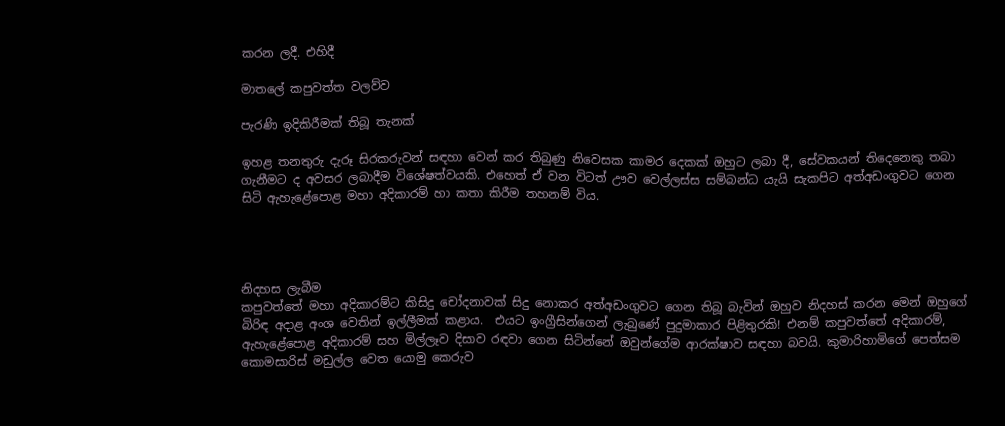කරන ලදී. එහිදී

මාතලේ කපුවත්ත වලව්ව

පැරණි ඉදිකිරීමක් තිබූ තැනක්

ඉහළ තනතුරු දැරූ සිරකරුවන් සඳහා වෙන් කර තිබුණු නිවෙසක කාමර දෙකක් ඔහුට ලබා දී, සේවකයන් තිදෙනෙකු තබා ගැනීමට ද අවසර ලබාදීම විශේෂත්වයකි. එහෙත් ඒ වන විටත් ඌව වෙල්ලස්ස සම්බන්ධ යැයි සැකපිට අත්අඩංගුවට ගෙන සිටි ඇහැළේපොළ මහා අදිකාරම් හා කතා කිරීම තහනම් විය.




නිදහස ලැබීම
කපුවත්තේ මහා අදිකාරම්ට කිසිදු චෝදනාවක් සිදු නොකර අත්අඩංගුවට ගෙන තිබූ බැවින් ඔහුව නිදහස් කරන මෙන් ඔහුගේ බිරිඳ අදාළ අංශ වෙතින් ඉල්ලීමක් කළාය.  එයට ඉංග්‍රීසින්ගෙන් ලැබුණේ පුදුමාකාර පිළිතුරකි! එනම් කපුවත්තේ අදිකාරම්, ඇහැළේපොළ අදිකාරම් සහ මිල්ලෑව දිසාව රඳවා ගෙන සිටින්නේ ඔවුන්ගේම ආරක්ෂාව සඳහා බවයි. කුමාරිහාමිගේ පෙත්සම කොමසාරිස් මඩුල්ල වෙත යොමු කෙරුව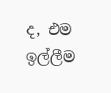ද, එම ඉල්ලීම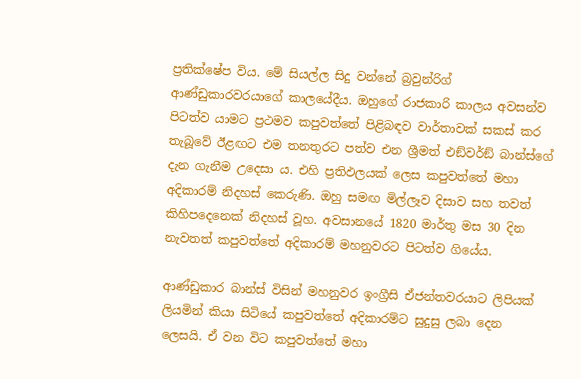ප්‍රතික්ෂේප විය. මේ සියල්ල සිදු වන්නේ බ්‍රවුන්රිග් ආණ්ඩුකාරවරයාගේ කාලයේදීය. ඔහුගේ රාජකාරි කාලය අවසන්ව පිටත්ව යාමට ප්‍රථමව කපුවත්තේ පිළිබඳව වාර්තාවක් සකස් කර තැබූවේ ඊළඟට එම තනතුරට පත්ව එන ශ්‍රීමත් එඞ්වර්ඞ් බාන්ස්ගේ දැන ගැනීම උදෙසා ය. එහි ප්‍රතිඵලයක් ලෙස කපුවත්තේ මහා අදිකාරම් නිදහස් කෙරුණි. ඔහු සමඟ මිල්ලෑව දිසාව සහ තවත් කිහිපදෙනෙක් නිදහස් වූහ. අවසානයේ 1820 මාර්තු මස 30 දින නැවතත් කපුවත්තේ අදිකාරම් මහනුවරට පිටත්ව ගියේය.

ආණ්ඩුකාර බාන්ස් විසින් මහනුවර ඉංග්‍රීසි ඒජන්තවරයාට ලිපියක් ලියමින් කියා සිටියේ කපුවත්තේ අදිකාරම්ට සුදුසු ලබා දෙන ලෙසයි. ඒ වන විට කපුවත්තේ මහා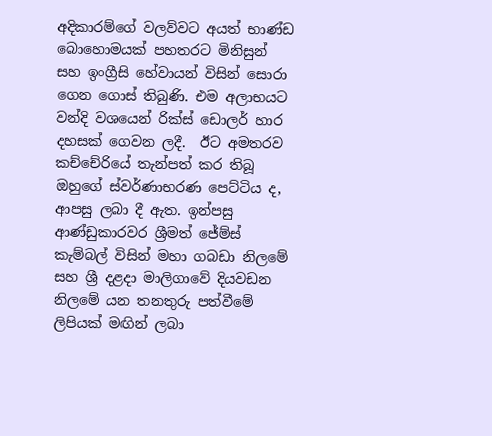අදිකාරම්ගේ වලව්වට අයත් භාණ්ඩ බොහොමයක් පහතරට මිනිසුන් සහ ඉංග්‍රීසි හේවායන් විසින් සොරා ගෙන ගොස් තිබුණි. එම අලාභයට වන්දි වශයෙන් රික්ස් ඩොලර් හාර දහසක් ගෙවන ලදී.  ඊට අමතරව කච්චේරියේ තැන්පත් කර තිබූ ඔහුගේ ස්වර්ණාභරණ පෙට්ටිය ද, ආපසු ලබා දී ඇත. ඉන්පසු ආණ්ඩුකාරවර ශ්‍රීමත් ජේම්ස් කැම්බල් විසින් මහා ගබඩා නිලමේ සහ ශ්‍රී දළදා මාලිගාවේ දියවඩන නිලමේ යන තනතුරු පත්වීමේ ලිපියක් මඟින් ලබා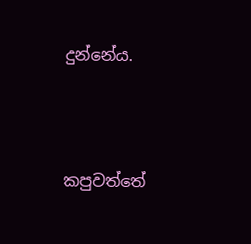දුන්නේය.




කපුවත්තේ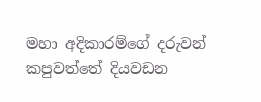මහා අදිකාරම්ගේ දරුවන්
කපුවත්තේ දියවඩන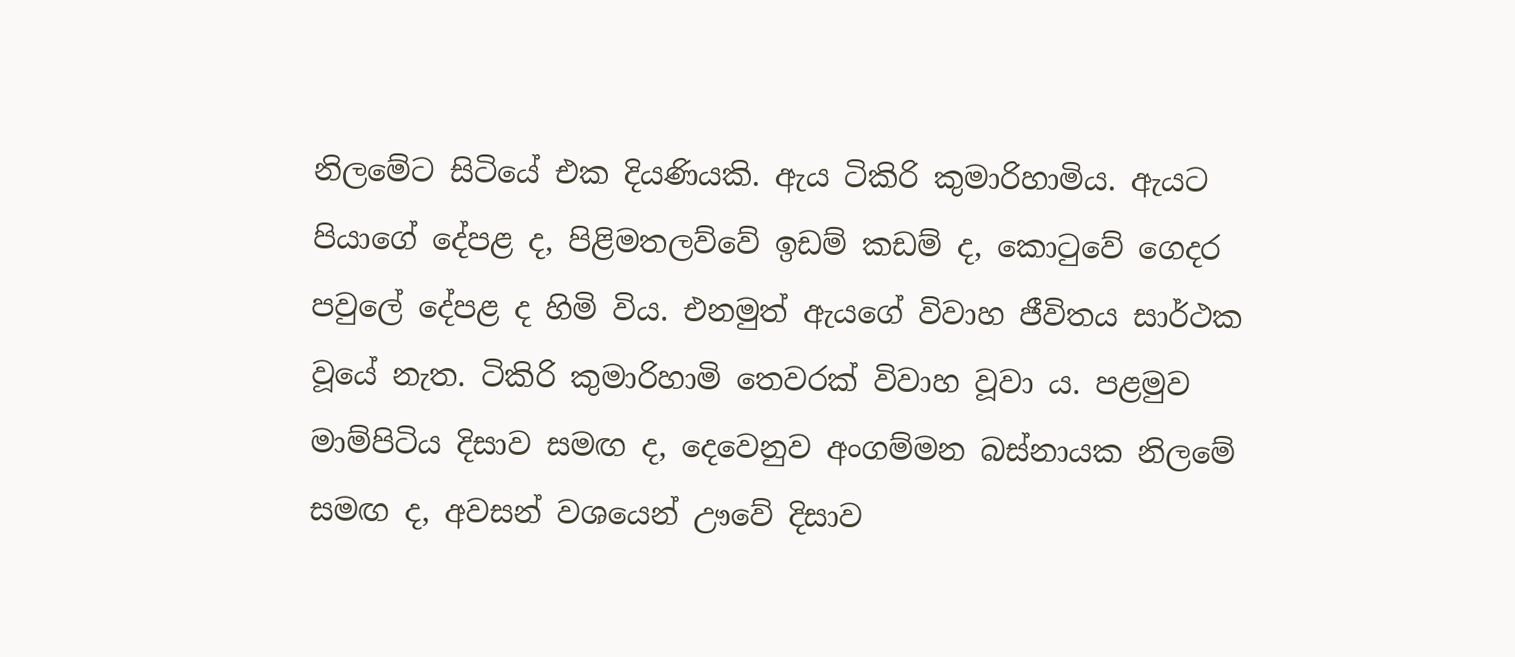නිලමේට සිටියේ එක දියණියකි. ඇය ටිකිරි කුමාරිහාමිය. ඇයට පියාගේ දේපළ ද, පිළිමතලව්වේ ඉඩම් කඩම් ද, කොටුවේ ගෙදර පවුලේ දේපළ ද හිමි විය. එනමුත් ඇයගේ විවාහ ජීවිතය සාර්ථක වූයේ නැත. ටිකිරි කුමාරිහාමි තෙවරක් විවාහ වූවා ය. පළමුව මාම්පිටිය දිසාව සමඟ ද, දෙවෙනුව අංගම්මන බස්නායක නිලමේ සමඟ ද, අවසන් වශයෙන් ඌවේ දිසාව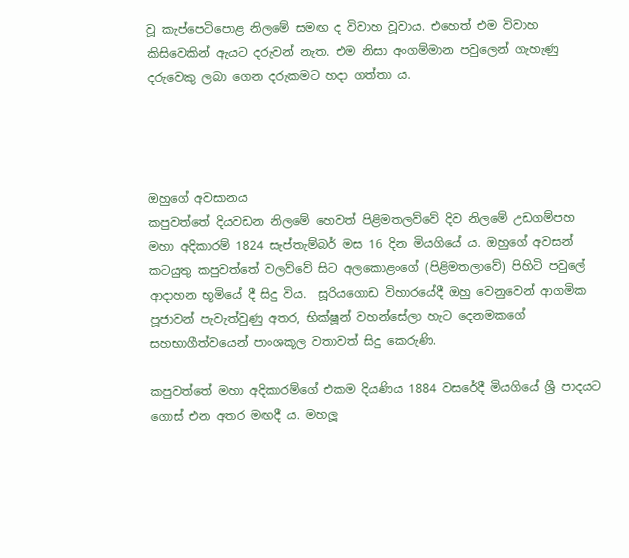වූ කැප්පෙටිපොළ නිලමේ සමඟ ද විවාහ වූවාය. එහෙත් එම විවාහ කිසිවෙකින් ඇයට දරුවන් නැත. එම නිසා අංගම්මාන පවුලෙන් ගැහැණු දරුවෙකු ලබා ගෙන දරුකමට හදා ගත්තා ය.




ඔහුගේ අවසානය
කපුවත්තේ දියවඩන නිලමේ හෙවත් පිළිමතලව්වේ දිව නිලමේ උඩගම්පහ මහා අදිකාරම් 1824 සැප්තැම්බර් මස 16 දින මියගියේ ය. ඔහුගේ අවසන් කටයුතු කපුවත්තේ වලව්වේ සිට අලකොළංගේ (පිළිමතලාවේ) පිහිටි පවුලේ ආදාහන භූමියේ දී සිදු විය.  සූරියගොඩ විහාරයේදී ඔහු වෙනුවෙන් ආගමික පූජාවන් පැවැත්වුණු අතර, භික්ෂූන් වහන්සේලා හැට දෙනමකගේ සහභාගීත්වයෙන් පාංශකූල වතාවත් සිදු කෙරුණි.

කපුවත්තේ මහා අදිකාරම්ගේ එකම දියණිය 1884 වසරේදී මියගියේ ශ්‍රී පාදයට ගොස් එන අතර මඟදී ය. මහලූ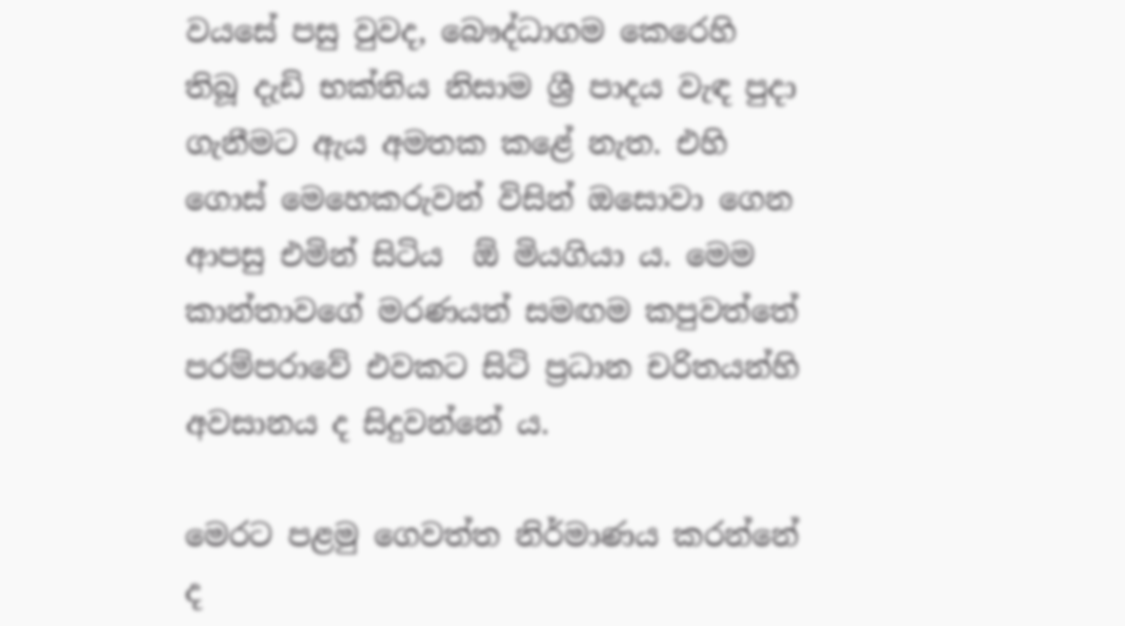වයසේ පසු වුවද, බෞද්ධාගම කෙරෙහි තිබූ දැඩි භක්තිය නිසාම ශ්‍රී පාදය වැඳ පුදා ගැනීමට ඇය අමතක කළේ නැත. එහි ගොස් මෙහෙකරුවන් විසින් ඔසොවා ගෙන ආපසු එමින් සිටිය  ඕ මියගියා ය. මෙම කාන්තාවගේ මරණයත් සමඟම කපුවත්තේ පරම්පරාවේ එවකට සිටි ප්‍රධාන චරිතයන්හි අවසානය ද සිදුවන්නේ ය.

මෙරට පළමු ගෙවත්ත නිර්මාණය කරන්නේ ද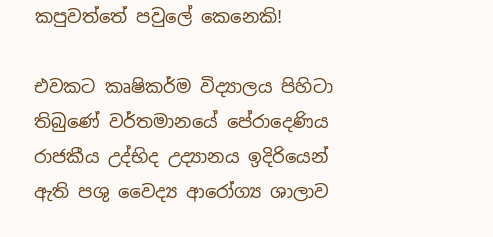කපුවත්තේ පවුලේ කෙනෙකි!

එවකට කෘෂිකර්ම විද්‍යාලය පිහිටා තිබුණේ වර්තමානයේ පේරාදෙණිය රාජකීය උද්භිද උද්‍යානය ඉදිරියෙන් ඇති පශු වෛද්‍ය ආරෝග්‍ය ශාලාව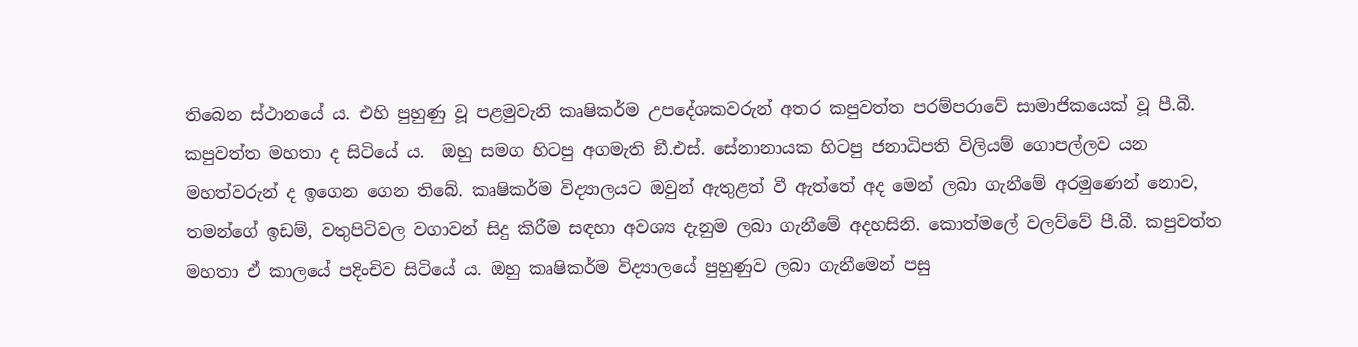තිබෙන ස්ථානයේ ය. එහි පුහුණු වූ පළමුවැනි කෘෂිකර්ම උපදේශකවරුන් අතර කපුවත්ත පරම්පරාවේ සාමාජිකයෙක් වූ පී.බී. කපුවත්ත මහතා ද සිටියේ ය.  ඔහු සමග හිටපු අගමැති ඞී.එස්. සේනානායක හිටපු ජනාධිපති විලියම් ගොපල්ලව යන මහත්වරුන් ද ඉගෙන ගෙන තිබේ. කෘෂිකර්ම විද්‍යාලයට ඔවුන් ඇතුළත් වී ඇත්තේ අද මෙන් ලබා ගැනීමේ අරමුණෙන් නොව, තමන්ගේ ඉඩම්, වතුපිටිවල වගාවන් සිදු කිරීම සඳහා අවශ්‍ය දැනුම ලබා ගැනීමේ අදහසිනි. කොත්මලේ වලව්වේ පී.බී. කපුවත්ත මහතා ඒ කාලයේ පදිංචිව සිටියේ ය. ඔහු කෘෂිකර්ම විද්‍යාලයේ පුහුණුව ලබා ගැනීමෙන් පසු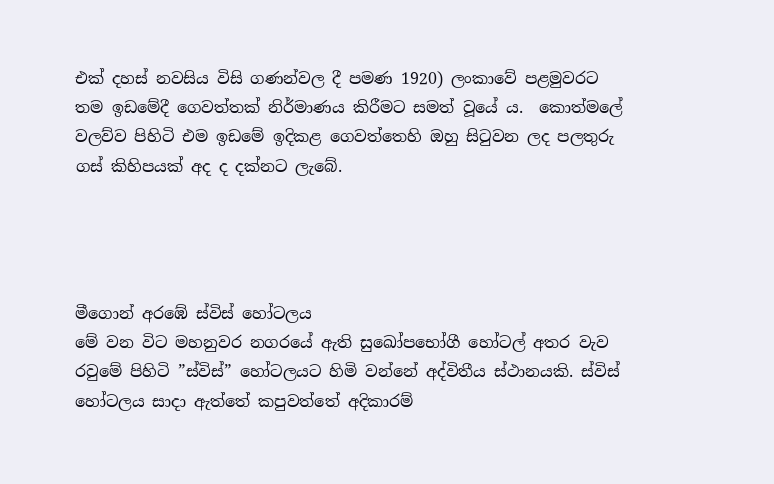එක් දහස් නවසිය විසි ගණන්වල දී පමණ 1920) ලංකාවේ පළමුවරට තම ඉඩමේදී ගෙවත්තක් නිර්මාණය කිරීමට සමත් වූයේ ය.  කොත්මලේ වලව්ව පිහිටි එම ඉඩමේ ඉදිකළ ගෙවත්තෙහි ඔහු සිටුවන ලද පලතුරු ගස් කිහිපයක් අද ද දක්නට ලැබේ.




මීගොන් අරඹේ ස්විස් හෝටලය
මේ වන විට මහනුවර නගරයේ ඇති සුඛෝපභෝගී හෝටල් අතර වැව රවුමේ පිහිටි ”ස්විස්” හෝටලයට හිමි වන්නේ අද්විතීය ස්ථානයකි. ස්විස් හෝටලය සාදා ඇත්තේ කපුවත්තේ අදිකාරම්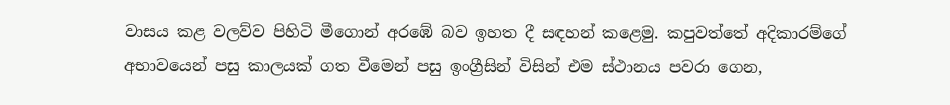වාසය කළ වලව්ව පිහිටි මීගොන් අරඹේ බව ඉහත දී සඳහන් කළෙමු. කපුවත්තේ අදිකාරම්ගේ අභාවයෙන් පසු කාලයක් ගත වීමෙන් පසු ඉංග්‍රීසින් විසින් එම ස්ථානය පවරා ගෙන,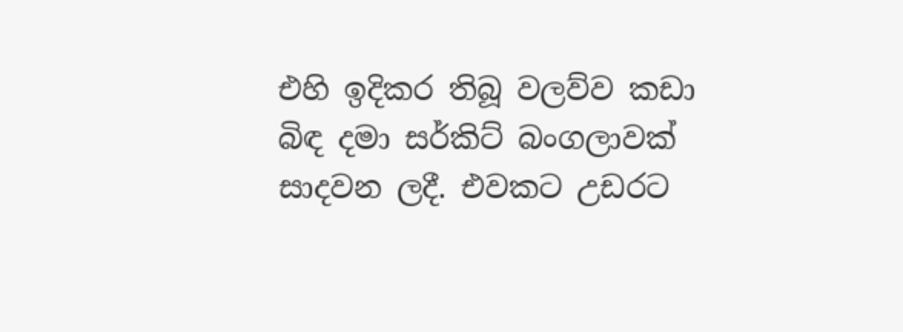එහි ඉදිකර තිබූ වලව්ව කඩා බිඳ දමා සර්කිට් බංගලාවක් සාදවන ලදී. එවකට උඩරට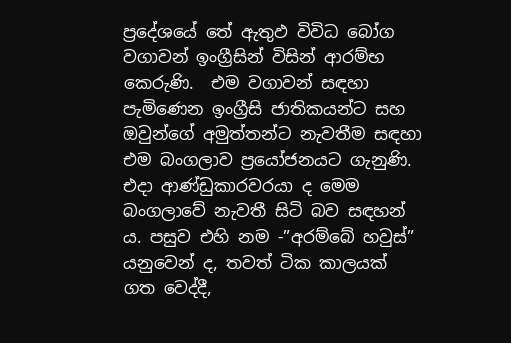ප්‍රදේශයේ තේ ඇතුඵ විවිධ බෝග වගාවන් ඉංග්‍රීසින් විසින් ආරම්භ කෙරුණි.  එම වගාවන් සඳහා පැමිණෙන ඉංග්‍රීසි ජාතිකයන්ට සහ ඔවුන්ගේ අමුත්තන්ට නැවතීම සඳහා එම බංගලාව ප්‍රයෝජනයට ගැනුණි. එදා ආණ්ඩුකාරවරයා ද මෙම බංගලාවේ නැවතී සිටි බව සඳහන් ය. පසුව එහි නම -”අරම්බේ හවුස්” යනුවෙන් ද, තවත් ටික කාලයක් ගත වෙද්දී,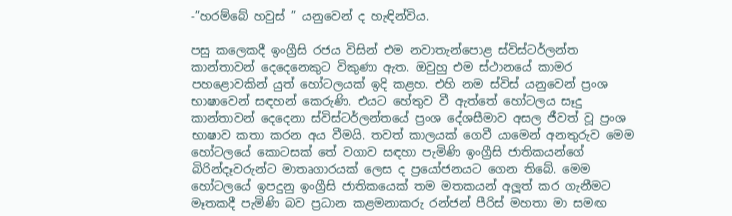-”හරම්බේ හවුස් ” යනුවෙන් ද හැඳින්විය.

පසු කලෙකදී ඉංග්‍රීසි රජය විසින් එම නවාතැන්පොළ ස්විස්ටර්ලන්ත කාන්තාවන් දෙදෙනෙකුට විකුණා ඇත. ඔවුහු එම ස්ථානයේ කාමර පහළොවකින් යුත් හෝටලයක් ඉදි කළහ. එහි නම ස්විස් යනුවෙන් ප්‍රංශ භාෂාවෙන් සඳහන් කෙරුණි. එයට හේතුව වී ඇත්තේ හෝටලය සෑදු කාන්තාවන් දෙදෙනා ස්විස්ටර්ලන්තයේ ප්‍රංශ දේශසීමාව අසල ජීවත් වූ ප්‍රංශ භාෂාව කතා කරන අය වීමයි. තවත් කාලයක් ගෙවී යාමෙන් අනතුරුව මෙම හෝටලයේ කොටසක් තේ වගාව සඳහා පැමිණි ඉංග්‍රීසි ජාතිකයන්ගේ බිරින්දෑවරුන්ට මාතෘගාරයක් ලෙස ද ප්‍රයෝජනයට ගෙන තිබේ. මෙම හෝටලයේ ඉපදුනු ඉංග්‍රීසි ජාතිකයෙක් තම මතකයන් අලූත් කර ගැනීමට මෑතකදී පැමිණි බව ප්‍රධාන කළමනාකරු රන්ජන් පීරිස් මහතා මා සමඟ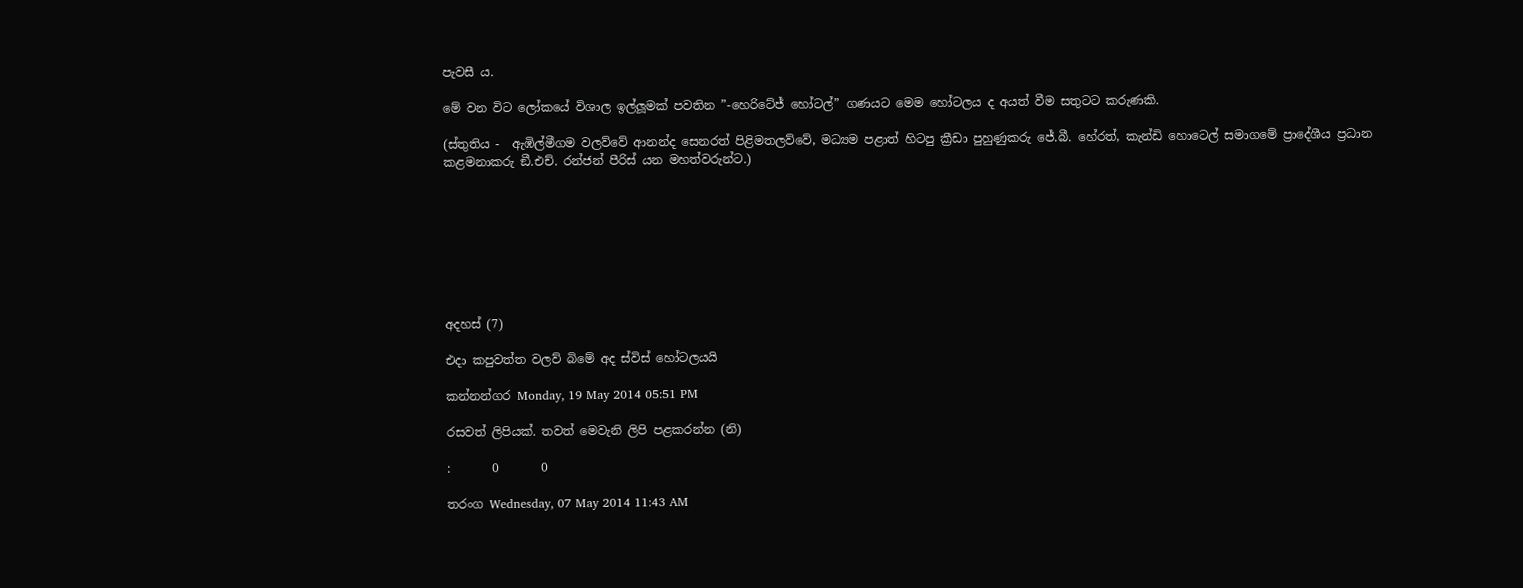පැවසී ය.

මේ වන විට ලෝකයේ විශාල ඉල්ලූමක් පවතින ”-හෙරිටේජ් හෝටල්” ගණයට මෙම හෝටලය ද අයත් වීම සතුටට කරුණකි.

(ස්තුතිය -  ඇඹිල්මීගම වලව්වේ ආනන්ද සෙනරත් පිළිමතලව්වේ, මධ්‍යම පළාත් හිටපු ක්‍රීඩා පුහුණුකරු ජේ.බී. හේරත්, කැන්ඩි හොටෙල් සමාගමේ ප්‍රාදේශීය ප්‍රධාන කළමනාකරු ඞී.එච්. රන්ජන් පීරිස් යන මහත්වරුන්ට.)








අදහස් (7)

එදා කපුවත්ත වලව් බිමේ අද ස්විස් හෝටලයයි

කන්නන්ගර Monday, 19 May 2014 05:51 PM

රසවත් ලිපියක්. තවත් මෙවැනි ලිපි පළකරන්න (නි)

:       0       0

තරංග Wednesday, 07 May 2014 11:43 AM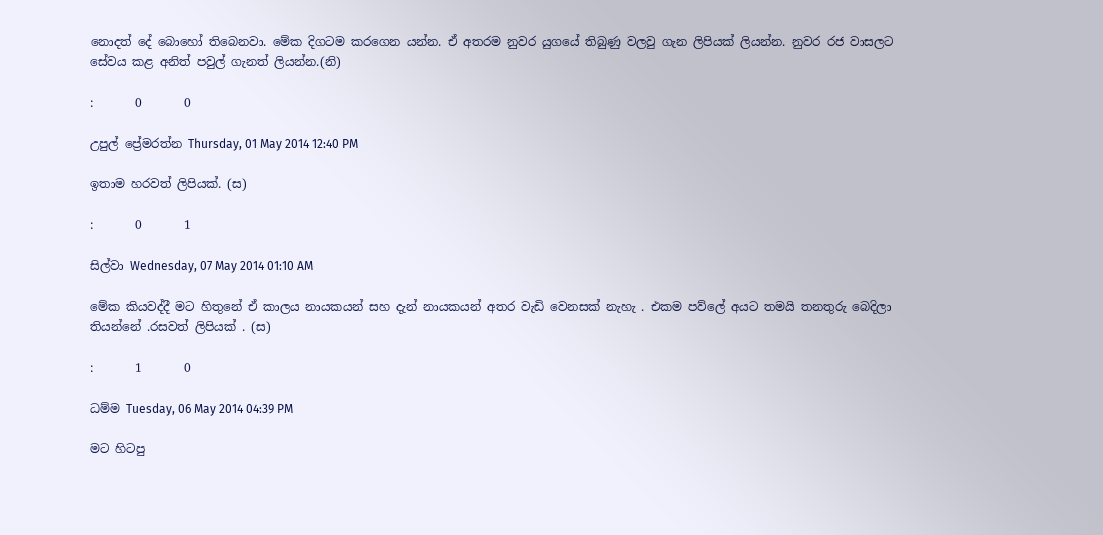නොදත් දේ බොහෝ තිබෙනවා. මේක දිගටම කරගෙන යන්න. ඒ අතරම නුවර යුගයේ තිබුණු වලවු ගැන ලිපියක් ලියන්න. නුවර රජ වාසලට සේවය කළ අනිත් පවුල් ගැනත් ලියන්න.(නි)

:       0       0

උපුල් ප්‍රේමරත්න Thursday, 01 May 2014 12:40 PM

ඉතාම හරවත් ලිපියක්. (ස)

:       0       1

සිල්වා Wednesday, 07 May 2014 01:10 AM

මේක කියවද්දී මට හිතුනේ ඒ කාලය නායකයන් සහ දැන් නායකයන් අතර වැඩි වෙනසක් නැහැ . එකම පව්ලේ අයට තමයි තනතුරු බෙදිලා තියන්නේ .රසවත් ලිපියක් . (ස)

:       1       0

ධම්ම Tuesday, 06 May 2014 04:39 PM

මට හිටපු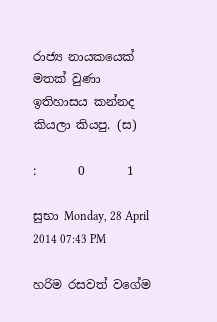රාජ්‍ය නායකයෙක් මතක් වුණා ඉතිහාසය කන්නද කියලා කියපු. (ස)

:       0       1

සුභා Monday, 28 April 2014 07:43 PM

හරිම රසවත් වගේම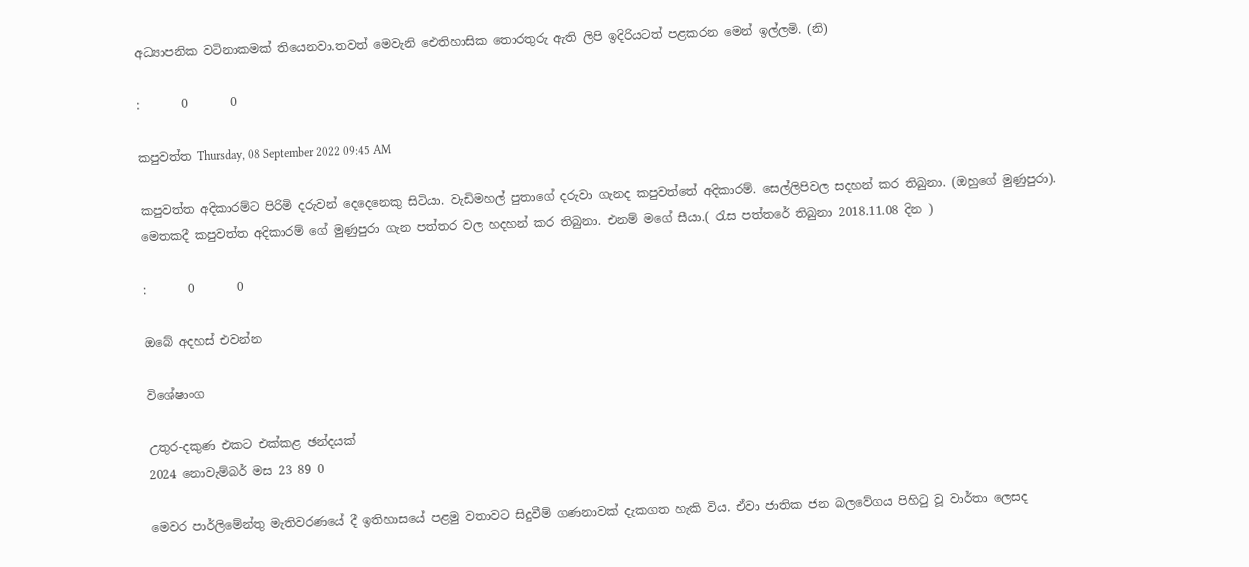අධ්‍යාපනික වටිනාකමක් තියෙනවා.තවත් මෙවැනි ඓතිහාසික තොරතුරු ඇති ලිපි ඉදිරියටත් පළකරන මෙන් ඉල්ලමි. (නි)

:       0       0

කපුවත්ත Thursday, 08 September 2022 09:45 AM

කපුවත්ත අදිකාරම්ට පිරිමි දරුවන් දෙදෙනෙකු සිටියා. වැඩිමහල් පුතාගේ දරුවා ගැනද කපුවත්තේ අදිකාරම්. සෙල්ලිපිවල සදහන් කර තිබුනා. (ඔහුගේ මුණුපුරා). මෙතකදී කපුවත්ත අදිකාරම් ගේ මුණුපුරා ගැන පත්තර වල හදහන් කර තිබුනා. එනම් මගේ සීයා.( රැස පත්තරේ තිබුනා 2018.11.08 දින )

:       0       0

ඔබේ අදහස් එවන්න

විශේෂාංග

උතුර-දකුණ එකට එක්කළ ඡන්දයක්
2024 නොවැම්බර් මස 23 89 0

මෙවර පාර්ලිමේන්තු මැතිවරණයේ දී ඉතිහාසයේ පළමු වතාවට සිදුවීම් ගණනාවක් දැකගත හැකි විය. ඒවා ජාතික ජන බලවේගය පිහිටු වූ වාර්තා ලෙසද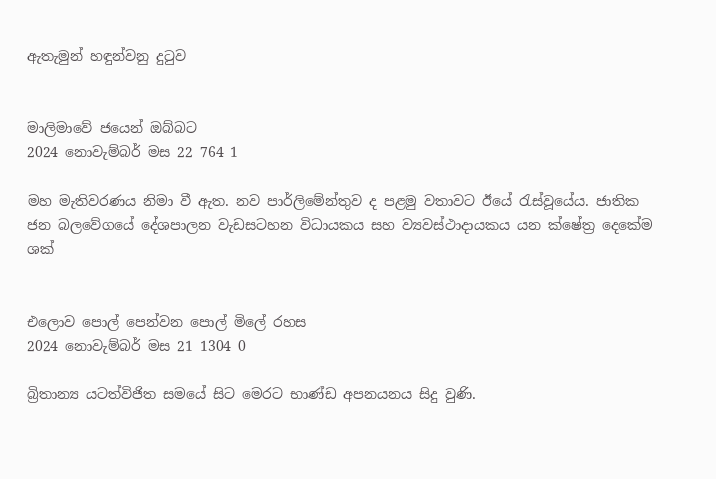ඇතැමුන් හඳුන්වනු දුටුව


මාලිමාවේ ජයෙන් ඔබ්බට
2024 නොවැම්බර් මස 22 764 1

මහ මැතිවරණය නිමා වී ඇත. නව පාර්ලිමේන්තුව ද පළමු වතාවට ඊයේ රැස්වූයේය. ජාතික ජන බලවේගයේ දේශපාලන වැඩසටහන විධායකය සහ ව්‍යවස්ථාදායකය යන ක්ෂේත්‍ර දෙකේම ශක්


එලොව පොල් පෙන්වන පොල් මිලේ රහස
2024 නොවැම්බර් මස 21 1304 0

බ්‍රිතාන්‍ය යටත්විජිත සමයේ සිට මෙරට භාණ්ඩ අපනයනය සිදු වුණි.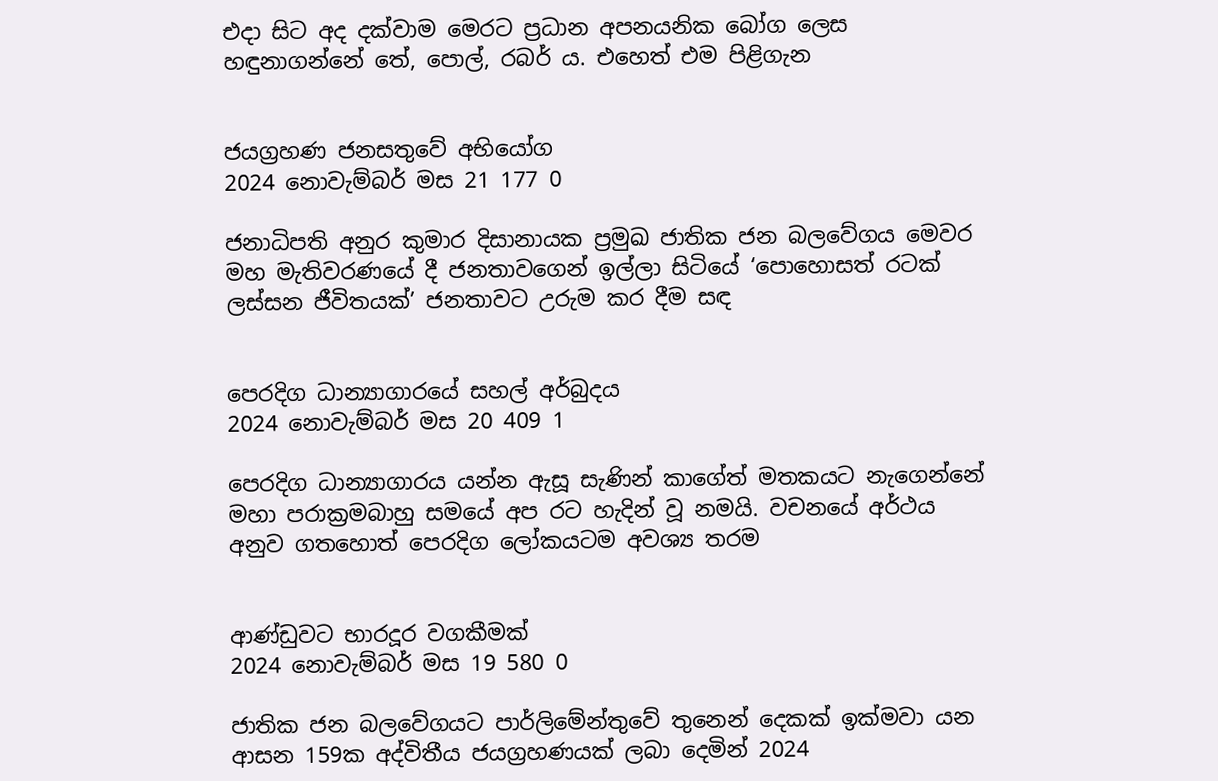එදා සිට අද දක්වාම මෙරට ප්‍රධාන අපනයනික බෝග ලෙස හඳුනාගන්නේ තේ, පොල්, රබර් ය. එහෙත් එම පිළිගැන


ජයග්‍රහණ ජනසතුවේ අභියෝග
2024 නොවැම්බර් මස 21 177 0

ජනාධිපති අනුර කුමාර දිසානායක ප්‍රමුඛ ජාතික ජන බලවේගය මෙවර මහ මැතිවරණයේ දී ජනතාවගෙන් ඉල්ලා සිටියේ ‘පොහොසත් රටක් ලස්සන ජීවිතයක්’ ජනතාවට උරුම කර දීම සඳ


පෙරදිග ධාන්‍යාගාරයේ සහල් අර්බුදය
2024 නොවැම්බර් මස 20 409 1

පෙරදිග ධාන්‍යාගාරය යන්න ඇසූ සැණින් කාගේත් මතකයට නැගෙන්නේ මහා පරාක්‍රමබාහු සමයේ අප රට හැදින් වූ නමයි. වචනයේ අර්ථය අනුව ගතහොත් පෙරදිග ලෝකයටම අවශ්‍ය තරම


ආණ්ඩුවට භාරදූර වගකීමක්
2024 නොවැම්බර් මස 19 580 0

ජාතික ජන බලවේගයට පාර්ලිමේන්තුවේ තුනෙන් දෙකක් ඉක්මවා යන ආසන 159ක අද්විතීය ජයග්‍රහණයක් ලබා දෙමින් 2024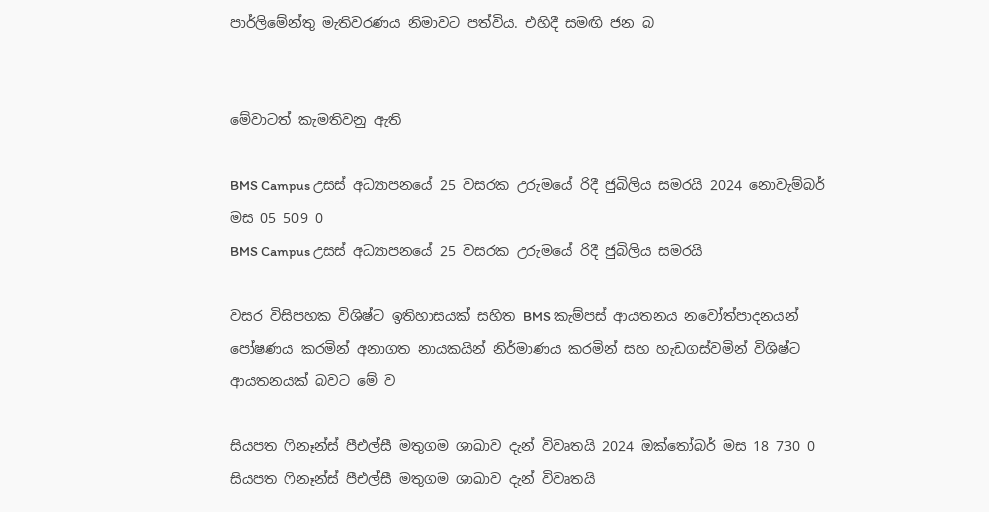පාර්ලිමේන්තු මැතිවරණය නිමාවට පත්විය. එහිදී සමඟි ජන බ


මේවාටත් කැමතිවනු ඇති

BMS Campus උසස් අධ්‍යාපනයේ 25 වසරක උරුමයේ රිදී ජුබිලිය සමරයි 2024 නොවැම්බර් මස 05 509 0
BMS Campus උසස් අධ්‍යාපනයේ 25 වසරක උරුමයේ රිදී ජුබිලිය සමරයි

වසර විසිපහක විශිෂ්ට ඉතිහාසයක් සහිත BMS කැම්පස් ආයතනය නවෝත්පාදනයන් පෝෂණය කරමින් අනාගත නායකයින් නිර්මාණය කරමින් සහ හැඩගස්වමින් විශිෂ්ට ආයතනයක් බවට මේ ව

සියපත ෆිනෑන්ස් පීඑල්සී මතුගම ශාඛාව දැන් විවෘතයි 2024 ඔක්තෝබර් මස 18 730 0
සියපත ෆිනෑන්ස් පීඑල්සී මතුගම ශාඛාව දැන් විවෘතයි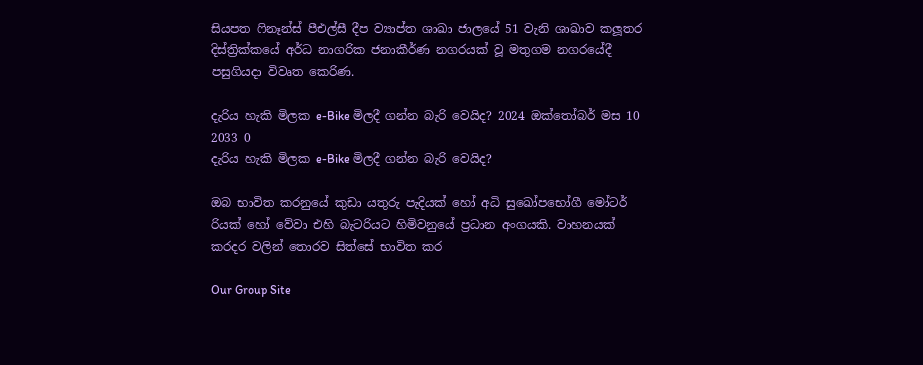සියපත ෆිනෑන්ස් පීඑල්සී දීප ව්‍යාප්ත ශාඛා ජාලයේ 51 වැනි ශාඛාව කලූතර දිස්ත්‍රික්කයේ අර්ධ නාගරික ජනාකීර්ණ නගරයක් වූ මතුගම නගරයේදී පසුගියදා විවෘත කෙරිණ.

දැරිය හැකි මිලක e-Bike මිලදී ගන්න බැරි වෙයිද? 2024 ඔක්තෝබර් මස 10 2033 0
දැරිය හැකි මිලක e-Bike මිලදී ගන්න බැරි වෙයිද?

ඔබ භාවිත කරනුයේ කුඩා යතුරු පැදියක් හෝ අධි සුඛෝපභෝගී මෝටර් රියක් හෝ වේවා එහි බැටරියට හිමිවනුයේ ප්‍රධාන අංගයකි. වාහනයක් කරදර වලින් තොරව සිත්සේ භාවිත කර

Our Group Site